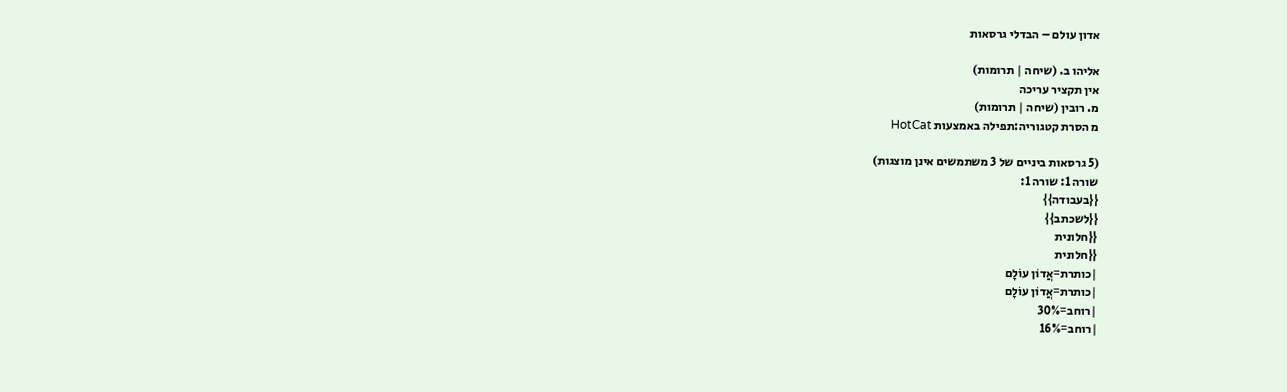אדון עולם – הבדלי גרסאות

אליהו ב. (שיחה | תרומות)
אין תקציר עריכה
מ. רובין (שיחה | תרומות)
מ הסרת קטגוריה:תפילה באמצעות HotCat

(5 גרסאות ביניים של 3 משתמשים אינן מוצגות)
שורה 1: שורה 1:
{{בעבודה}}
{{לשכתב}}
{{חלונית
{{חלונית
|כותרת=אֲדוֹן עוֹלָם
|כותרת=אֲדוֹן עוֹלָם
|רוחב=30%
|רוחב=16%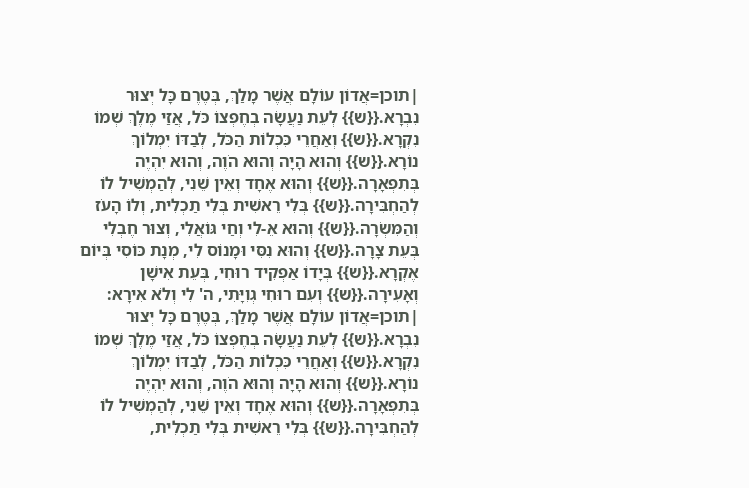|תוכן=אֲדוֹן עוֹלָם אֲשֶׁר מָלַךְ, בְּטֶרֶם כָּל יְצוּר נִבְרָא.{{ש}} לְעֵת נַעֲשָׂה בְחֶפְצוֹ כֹּל, אֲזַי מֶלֶךְ שְׁמוֹ נִקְרָא.{{ש}} וְאַחֲרֵי כִּכְלוֹת הַכֹּל, לְבַדּוֹ יִמְלוֹךְ נוֹרָא.{{ש}} וְהוּא הָיָה וְהוּא הֹוֶה, וְהוּא יִהְיֶה בְּתִפְאָרָה.{{ש}} וְהוּא אֶחָד וְאֵין שֵׁנִי, לְהַמְשִׁיל לוֹ לְהַחְבִּירָה.{{ש}} בְּלִי רֵאשִׁית בְּלִי תַכְלִית, וְלוֹ הָעֹז וְהַמִּשְׂרָה.{{ש}} וְהוּא אֵ-לִי וְחַי גּוֹאֲלִי, וְצוּר חֶבְלִי בְּעֵת צָרָה.{{ש}} וְהוּא נִסִּי וּמָנוֹס לִי, מְנָת כּוֹסִי בְּיוֹם אֶקְרָא.{{ש}} בְּיָדוֹ אַפְקִיד רוּחִי, בְּעֵת אִישָׁן וְאָעִירָה.{{ש}} וְעִם רוּחִי גְוִיָּתִי, ה' לִי וְלֹא אִירָא:
|תוכן=אֲדוֹן עוֹלָם אֲשֶׁר מָלַךְ, בְּטֶרֶם כָּל יְצוּר נִבְרָא.{{ש}} לְעֵת נַעֲשָׂה בְחֶפְצוֹ כֹּל, אֲזַי מֶלֶךְ שְׁמוֹ נִקְרָא.{{ש}} וְאַחֲרֵי כִּכְלוֹת הַכֹּל, לְבַדּוֹ יִמְלוֹךְ נוֹרָא.{{ש}} וְהוּא הָיָה וְהוּא הֹוֶה, וְהוּא יִהְיֶה בְּתִפְאָרָה.{{ש}} וְהוּא אֶחָד וְאֵין שֵׁנִי, לְהַמְשִׁיל לוֹ לְהַחְבִּירָה.{{ש}} בְּלִי רֵאשִׁית בְּלִי תַכְלִית,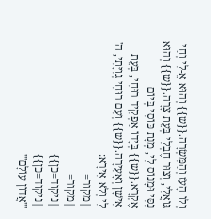וְלוֹ הָעֹז וְהַמִּשְׂרָה.{{ש}} וְהוּא אֵ-לִי וְחַי גּוֹאֲלִי, וְצוּר חֶבְלִי בְּעֵת צָרָה.{{ש}} וְהוּא נִסִּי וּמָנוֹס לִי, מְנָת כּוֹסִי בְּיוֹם אֶקְרָא.{{ש}} בְּיָדוֹ אַפְקִיד רוּחִי, בְּעֵת אִישָׁן וְאָעִירָה.{{ש}} וְעִם רוּחִי גְוִיָּתִי, ה' לִי וְלֹא אִירָא:
|מקור=
|מקור=
|ניקוד=כן}}
|ניקוד=כן}}
'''אֲדוֹן עוֹלָם'''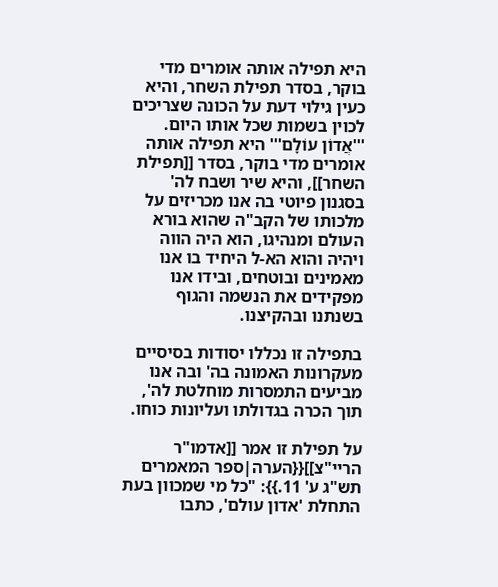היא תפילה אותה אומרים מדי בוקר, בסדר תפילת השחר, והיא כעין גילוי דעת על הכונה שצריכים לכוין בשמות שכל אותו היום.
'''אֲדוֹן עוֹלָם''' היא תפילה אותה אומרים מדי בוקר, בסדר [[תפילת השחר]], והיא שיר ושבח לה' בסגנון פיוטי בה אנו מכריזים על מלכותו של הקב"ה שהוא בורא העולם ומנהיגו, הוא היה הווה ויהיה והוא הא-ל היחיד בו אנו מאמינים ובוטחים, ובידו אנו מפקידים את הנשמה והגוף בשנתנו ובהקיצנו.

בתפילה זו נכללו יסודות בסיסיים מעקרונות האמונה בה' ובה אנו מביעים התמסרות מוחלטת לה', תוך הכרה בגדולתו ועליונות כוחו.

על תפילת זו אמר [[אדמו"ר הריי"צ]]{{הערה|ספר המאמרים תש"ג ע' 11.}}: "כל מי שמכוון בעת התחלת 'אדון עולם', כתבו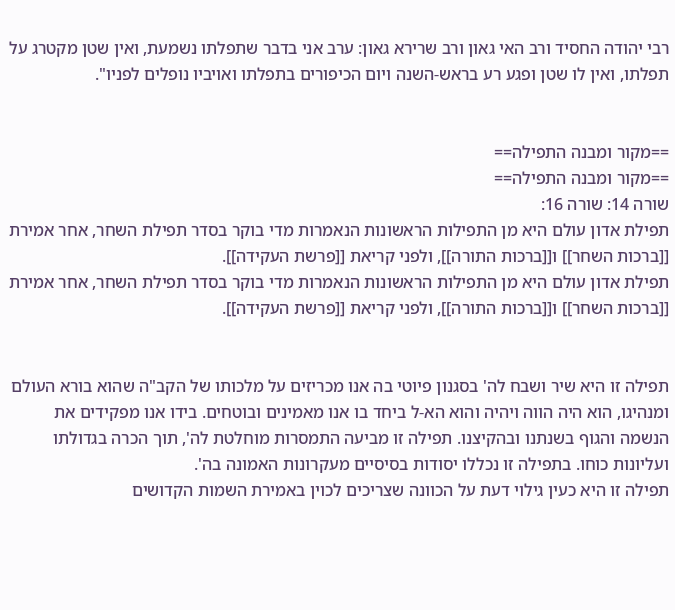רבי יהודה החסיד ורב האי גאון ורב שרירא גאון: ערב אני בדבר שתפלתו נשמעת, ואין שטן מקטרג על תפלתו, ואין לו שטן ופגע רע בראש-השנה ויום הכיפורים בתפלתו ואויביו נופלים לפניו".


==מקור ומבנה התפילה==
==מקור ומבנה התפילה==
שורה 14: שורה 16:
תפילת אדון עולם היא מן התפילות הראשונות הנאמרות מדי בוקר בסדר תפילת השחר, אחר אמירת [[ברכות השחר]] ו[[ברכות התורה]], ולפני קריאת [[פרשת העקידה]].
תפילת אדון עולם היא מן התפילות הראשונות הנאמרות מדי בוקר בסדר תפילת השחר, אחר אמירת [[ברכות השחר]] ו[[ברכות התורה]], ולפני קריאת [[פרשת העקידה]].


תפילה זו היא שיר ושבח לה' בסגנון פיוטי בה אנו מכריזים על מלכותו של הקב"ה שהוא בורא העולם ומנהיגו, הוא היה הווה ויהיה והוא הא-ל ביחד בו אנו מאמינים ובוטחים. בידו אנו מפקידים את הנשמה והגוף בשנתנו ובהקיצנו. תפילה זו מביעה התמסרות מוחלטת לה', תוך הכרה בגדולתו ועליונות כוחו. בתפילה זו נכללו יסודות בסיסיים מעקרונות האמונה בה'.
תפילה זו היא כעין גילוי דעת על הכוונה שצריכים לכוין באמירת השמות הקדושים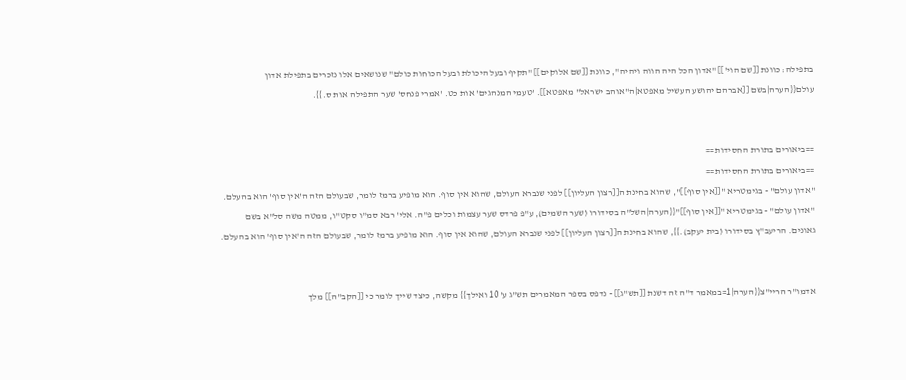בתפילה: כוונת [[שם הוי']] "אדון הכל היה הווה ויהיה", כוונת [[שם אלוקים]] "תקיף ובעל היכולת ובעל הכוחות כולם" שנושאים אלו נזכרים בתפילת אדון עולם{{הערה|בשם [[אברהם יהושע העשיל מאפטא|ה"אוהב ישראל" מאפטא]]. 'טעמי המנהגים' אות כט. 'אמרי פנחס' שער התפילה אות ס.}}.


==ביאורים בתורת החסידות==
==ביאורים בתורת החסידות==
"אדון עולם" - בגימטריא "[[אין סוף]]", שהוא בחינת ה[[רצון העליון]] לפני שנברא העולם, שהוא אין סוף. הוא מופיע ברמז לומר, שבעולם הזה ה'אין סוף' הוא בהעלם.
"אדון עולם" - בגימטריא "[[אין סוף]]"{{הערה|השל"ה בסידורו (שער השמים), ע"פ פרדס שער עצמות וכלים פ"ה. אלי' רבא סמ"ו סקט"ו, ממטה משה סל"א בשם גאונים. הריעב"ץ בסידורו (בית יעקב).}}, שהוא בחינת ה[[רצון העליון]] לפני שנברא העולם, שהוא אין סוף. הוא מופיע ברמז לומר, שבעולם הזה ה'אין סוף' הוא בהעלם.


אדמו"ר הריי"צ{{הערה|1=במאמר ד"ה זה דשנת [[תש"ג]] - נדפס בספר המאמרים תש"ג ע' 10 ואילך}} מקשה, כיצד שייך לומר כי [[הקב"ה]] מלך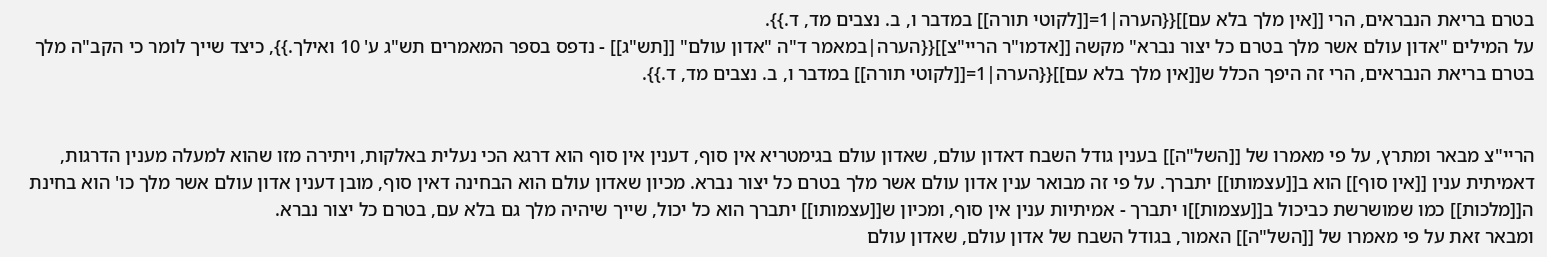בטרם בריאת הנבראים, הרי [[אין מלך בלא עם]]{{הערה|1=[[לקוטי תורה]] במדבר ו, ב. נצבים מד, ד.}}.
על המילים "אדון עולם אשר מלך בטרם כל יצור נברא" מקשה [[אדמו"ר הריי"צ]]{{הערה|במאמר ד"ה "אדון עולם" [[תש"ג]] - נדפס בספר המאמרים תש"ג ע' 10 ואילך.}}, כיצד שייך לומר כי הקב"ה מלך בטרם בריאת הנבראים, הרי זה היפך הכלל ש[[אין מלך בלא עם]]{{הערה|1=[[לקוטי תורה]] במדבר ו, ב. נצבים מד, ד.}}.


הריי"צ מבאר ומתרץ, על פי מאמרו של [[השל"ה]] בענין גודל השבח דאדון עולם, שאדון עולם בגימטריא אין סוף, דענין אין סוף הוא דרגא הכי נעלית באלקות, ויתירה מזו שהוא למעלה מענין הדרגות, דאמיתית ענין [[אין סוף]] הוא ב[[עצמותו]] יתברך. על פי זה מבואר ענין אדון עולם אשר מלך בטרם כל יצור נברא. מכיון שאדון עולם הוא הבחינה דאין סוף, מובן דענין אדון עולם אשר מלך כו' הוא בחינת ה[[מלכות]] כמו שמושרשת כביכול ב[[עצמות]]ו יתברך - אמיתיות ענין אין סוף, ומכיון ש[[עצמותו]] יתברך הוא כל יכול, שייך שיהיה מלך גם בלא עם, בטרם כל יצור נברא.
ומבאר זאת על פי מאמרו של [[השל"ה]] האמור, בגודל השבח של אדון עולם, שאדון עולם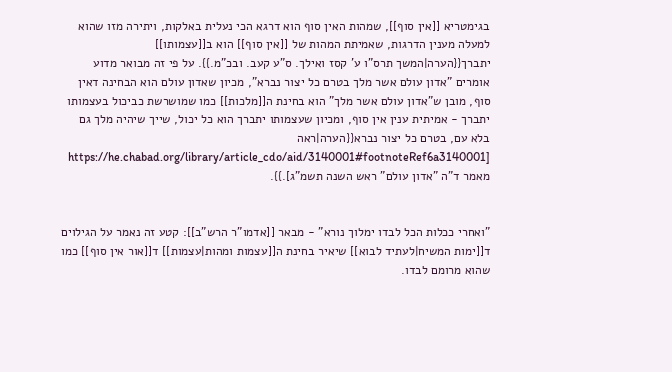בגימטריא [[אין סוף]], שמהות האין סוף הוא דרגא הכי נעלית באלקות, ויתירה מזו שהוא למעלה מענין הדרגות, שאמיתת המהות של [[אין סוף]] הוא ב[[עצמותו]] יתברך{{הערה|המשך תרס"ו ע' קסז ואילך. ס"ע קעב. ובכ"מ.}}. על פי זה מבואר מדוע אומרים "אדון עולם אשר מלך בטרם כל יצור נברא", מכיון שאדון עולם הוא הבחינה דאין סוף, מובן ש"אדון עולם אשר מלך" הוא בחינת ה[[מלכות]] כמו שמושרשת כביכול בעצמותו יתברך - אמיתית ענין אין סוף, ומכיון שעצמותו יתברך הוא כל יכול, שייך שיהיה מלך גם בלא עם, בטרם כל יצור נברא{{הערה|ראה [https://he.chabad.org/library/article_cdo/aid/3140001#footnoteRef6a3140001 מאמר ד"ה "אדון עולם" ראש השנה תשמ"ג].}}.


"ואחרי ככלות הכל לבדו ימלוך נורא" - מבאר [[אדמו"ר הרש"ב]]: קטע זה נאמר על הגילוים ד[[ימות המשיח|לעתיד לבוא]] שיאיר בחינת ה[[עצמות ומהות|עצמות]] ד[[אור אין סוף]] כמו שהוא מרומם לבדו.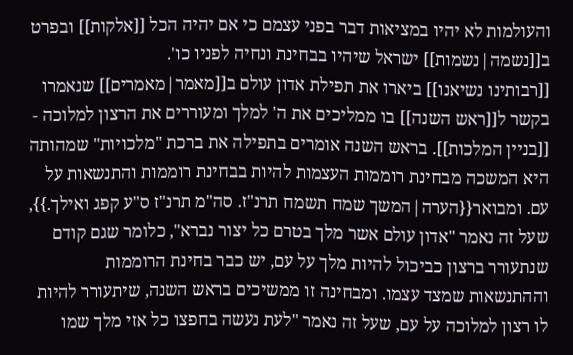והעולמות לא יהיו במציאות דבר בפני עצמם כי אם יהיה הכל [[אלקות]] ובפרט ב[[נשמה|נשמות]] ישראל שיהיו בבחינת ונחיה לפניו כו'.
[[רבותינו נשיאנו]] ביארו את תפילת אדון עולם ב[[מאמר|מאמרים]] שנאמרו בקשר ל[[ראש השנה]] בו ממליכים את ה' למלך ומעוררים את הרצון למלוכה - [[בניין המלכות]]. בראש השנה אומרים בתפילה את ברכת "מלכויות" שמהותה היא המשכה מבחינת רוממות העצמות להיות בבחינת רוממות והתנשאות על עם. ומבואר{{הערה|המשך שמח תשמח תרנ"ז. סה"מ תרנ"ז ס"ע קפג ואילך.}}, שעל זה נאמר "אדון עולם אשר מלך בטרם כל יצור נברא", כלומר שגם קודם שנתעורר ברצון כביכול להיות מלך על עם, יש כבר בחינת הרוממות וההתנשאות שמצד עצמו. ומבחינה זו ממשיכים בראש השנה, שיתעורר להיות לו רצון למלוכה על עם, שעל זה נאמר "לעת נעשה בחפצו כל אזי מלך שמו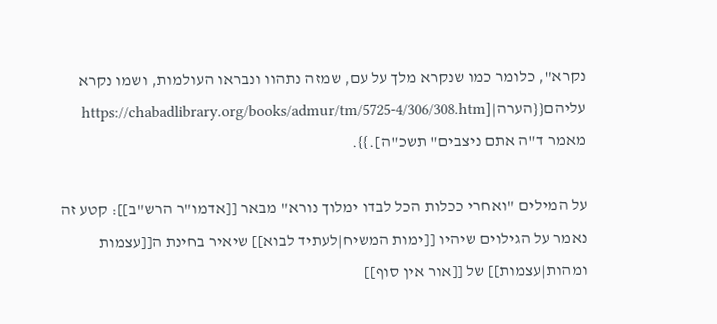נקרא", כלומר כמו שנקרא מלך על עם, שמזה נתהוו ונבראו העולמות, ושמו נקרא עליהם{{הערה|[https://chabadlibrary.org/books/admur/tm/5725-4/306/308.htm מאמר ד"ה אתם ניצבים" תשכ"ה].}}.

על המילים "ואחרי ככלות הכל לבדו ימלוך נורא" מבאר [[אדמו"ר הרש"ב]]: קטע זה נאמר על הגילוים שיהיו [[ימות המשיח|לעתיד לבוא]] שיאיר בחינת ה[[עצמות ומהות|עצמות]] של [[אור אין סוף]]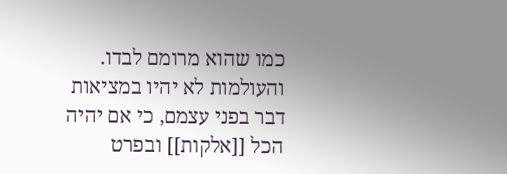כמו שהוא מרומם לבדו. והעולמות לא יהיו במציאות דבר בפני עצמם, כי אם יהיה הכל [[אלקות]] ובפרט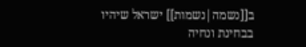ב[[נשמה|נשמות]] ישראל שיהיו בבחינת ונחיה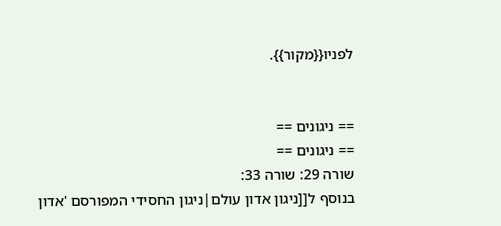לפניו{{מקור}}.


== ניגונים ==
== ניגונים ==
שורה 29: שורה 33:
בנוסף ל[[ניגון אדון עולם|ניגון החסידי המפורסם 'אדון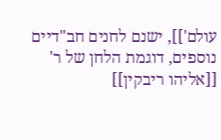עולם']], ישנם לחנים חב"דיים נוספים, דוגמת הלחן של ר' [[אליהו ריבקין]]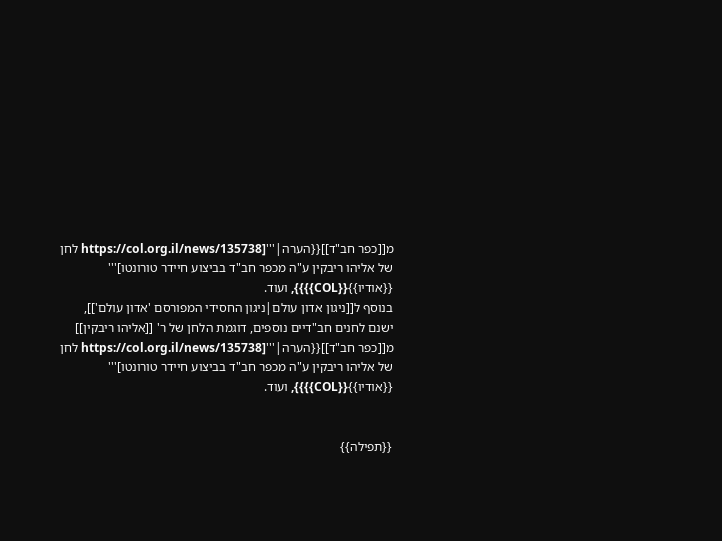מ[[כפר חב"ד]]{{הערה|'''[https://col.org.il/news/135738 לחן של אליהו ריבקין ע"ה מכפר חב"ד בביצוע חיידר טורונטו]''' {{אודיו}}{{COL}}}}, ועוד.
בנוסף ל[[ניגון אדון עולם|ניגון החסידי המפורסם 'אדון עולם']], ישנם לחנים חב"דיים נוספים, דוגמת הלחן של ר' [[אליהו ריבקין]] מ[[כפר חב"ד]]{{הערה|'''[https://col.org.il/news/135738 לחן של אליהו ריבקין ע"ה מכפר חב"ד בביצוע חיידר טורונטו]''' {{אודיו}}{{COL}}}}, ועוד.


{{תפילה}}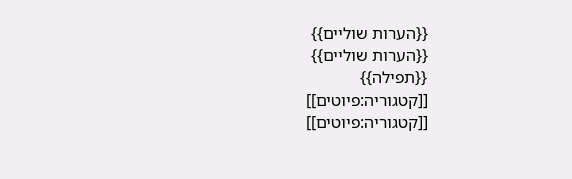{{הערות שוליים}}
{{הערות שוליים}}
{{תפילה}}
[[קטגוריה:פיוטים]]
[[קטגוריה:פיוטים]]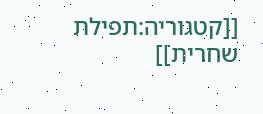[[קטגוריה:תפילת שחרית]]